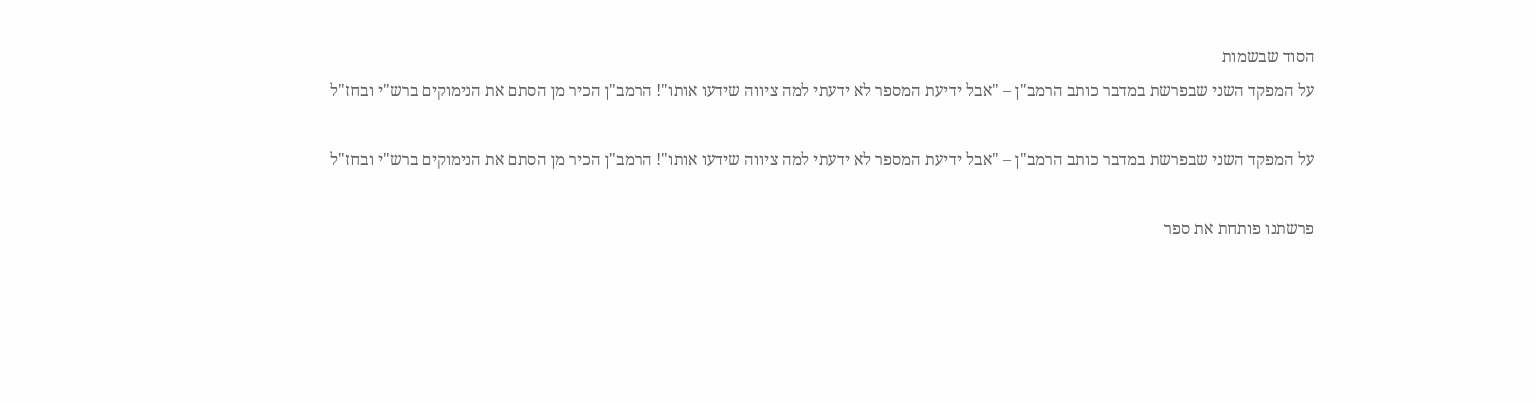הסוד שבשמות
על המפקד השני שבפרשת במדבר כותב הרמב"ן – "אבל ידיעת המספר לא ידעתי למה ציווה שידעו אותו"! הרמב"ן הכיר מן הסתם את הנימוקים ברש"י ובחז"ל

על המפקד השני שבפרשת במדבר כותב הרמב"ן – "אבל ידיעת המספר לא ידעתי למה ציווה שידעו אותו"! הרמב"ן הכיר מן הסתם את הנימוקים ברש"י ובחז"ל

פרשתנו פותחת את ספר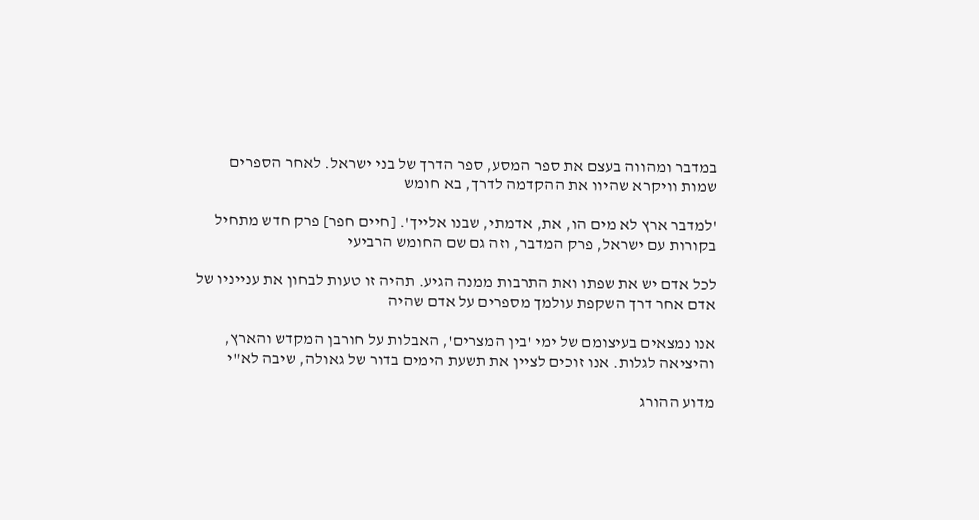במדבר ומהווה בעצם את ספר המסע, ספר הדרך של בני ישראל. לאחר הספרים שמות וויקרא שהיוו את ההקדמה לדרך, בא חומש

'למדבר ארץ לא מים הו, את, אדמתי, שבנו אלייך'. [חיים חפר] פרק חדש מתחיל בקורות עם ישראל, פרק המדבר, וזה גם שם החומש הרביעי

לכל אדם יש את שפתו ואת התרבות ממנה הגיע. תהיה זו טעות לבחון את ענייניו של אדם אחר דרך השקפת עולמך מספרים על אדם שהיה

אנו נמצאים בעיצומם של ימי 'בין המצרים', האבלות על חורבן המקדש והארץ, והיציאה לגלות. אנו זוכים לציין את תשעת הימים בדור של גאולה, שיבה לא"י

מדוע ההורג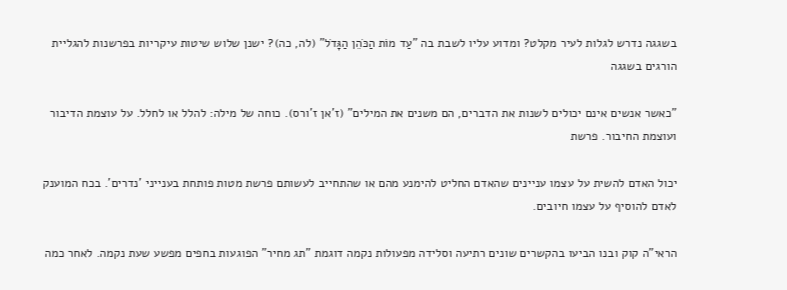בשגגה נדרש לגלות לעיר מקלט? ומדוע עליו לשבת בה "עַד מוֹת הַכֹּהֵן הַגָּדֹל" (לה, כה)? ישנן שלוש שיטות עיקריות בפרשנות להגליית הורגים בשגגה

"כאשר אנשים אינם יכולים לשנות את הדברים, הם משנים את המילים" (ז'אן ז'ורס). כוחה של מילה: להלל או לחלל. על עוצמת הדיבור ועוצמת החיבור. פרשת

יכול האדם להשית על עצמו עניינים שהאדם החליט להימנע מהם או שהתחייב לעשותם פרשת מטות פותחת בענייני 'נדרים'. בכח המוענק לאדם להוסיף על עצמו חיובים.

הראי"ה קוק ובנו הביעו בהקשרים שונים רתיעה וסלידה מפעולות נקמה דוגמת "תג מחיר" הפוגעות בחפים מפשע שעת נקמה. לאחר כמה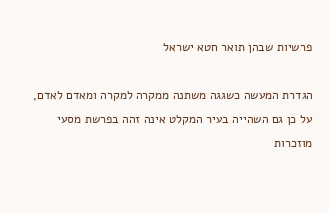פרשיות שבהן תואר חטא ישראל

הגדרת המעשה כשגגה משתנה ממקרה למקרה ומאדם לאדם, על כן גם השהייה בעיר המקלט אינה זהה בפרשת מסעי מוזכרות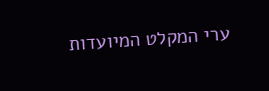ערי המקלט המיועדות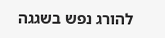להורג נפש בשגגה